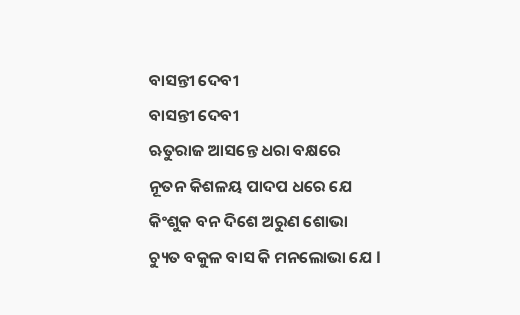ବାସନ୍ତୀ ଦେବୀ
ବାସନ୍ତୀ ଦେବୀ
ଋତୁରାଜ ଆସନ୍ତେ ଧରା ବକ୍ଷରେ
ନୂତନ କିଶଳୟ ପାଦପ ଧରେ ଯେ
କିଂଶୁକ ବନ ଦିଶେ ଅରୁଣ ଶୋଭା
ଚ୍ୟୁତ ବକୁଳ ବାସ କି ମନଲୋଭା ଯେ l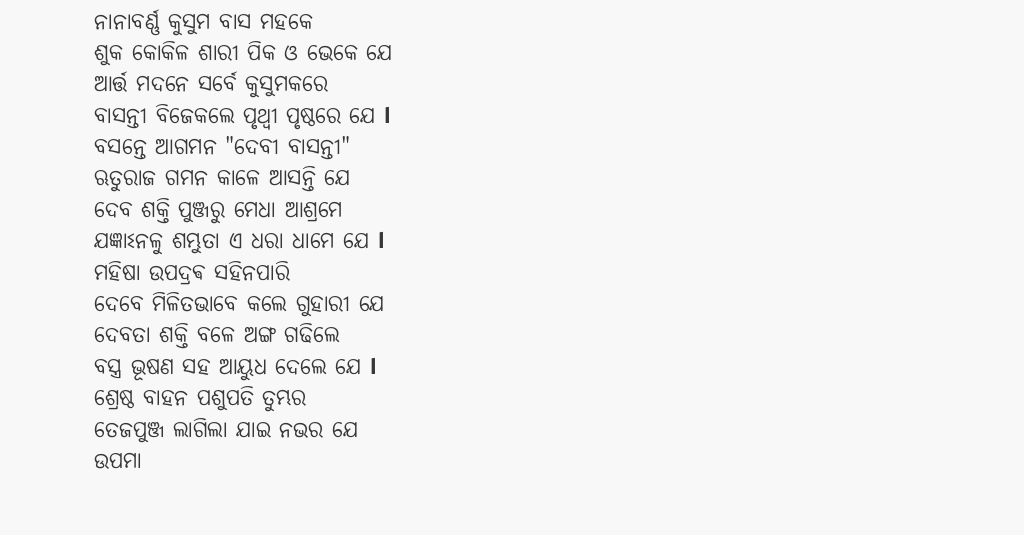ନାନାବର୍ଣ୍ଣ କୁସୁମ ବାସ ମହକେ
ଶୁକ କୋକିଳ ଶାରୀ ପିକ ଓ ଭେକେ ଯେ
ଆର୍ତ୍ତ ମଦନେ ସର୍ବେ କୁସୁମକରେ
ବାସନ୍ତୀ ବିଜେକଲେ ପୃଥ୍ଵୀ ପୃଷ୍ଠରେ ଯେ l
ବସନ୍ତେ ଆଗମନ "ଦେବୀ ବାସନ୍ତୀ"
ଋତୁରାଜ ଗମନ କାଳେ ଆସନ୍ତି ଯେ
ଦେବ ଶକ୍ତି ପୁଞ୍ଜରୁ ମେଧା ଆଶ୍ରମେ
ଯଜ୍ଞାଽନଳୁ ଶମ୍ଭୁତା ଏ ଧରା ଧାମେ ଯେ l
ମହିଷା ଉପଦ୍ରଵ ସହିନପାରି
ଦେବେ ମିଳିତଭାବେ କଲେ ଗୁହାରୀ ଯେ
ଦେବତା ଶକ୍ତି ବଳେ ଅଙ୍ଗ ଗଢିଲେ
ବସ୍ତ୍ର ଭୂଷଣ ସହ ଆୟୁଧ ଦେଲେ ଯେ l
ଶ୍ରେଷ୍ଠ ବାହନ ପଶୁପତି ତୁମ୍ଭର
ତେଜପୁଞ୍ଜ ଲାଗିଲା ଯାଇ ନଭର ଯେ
ଉପମା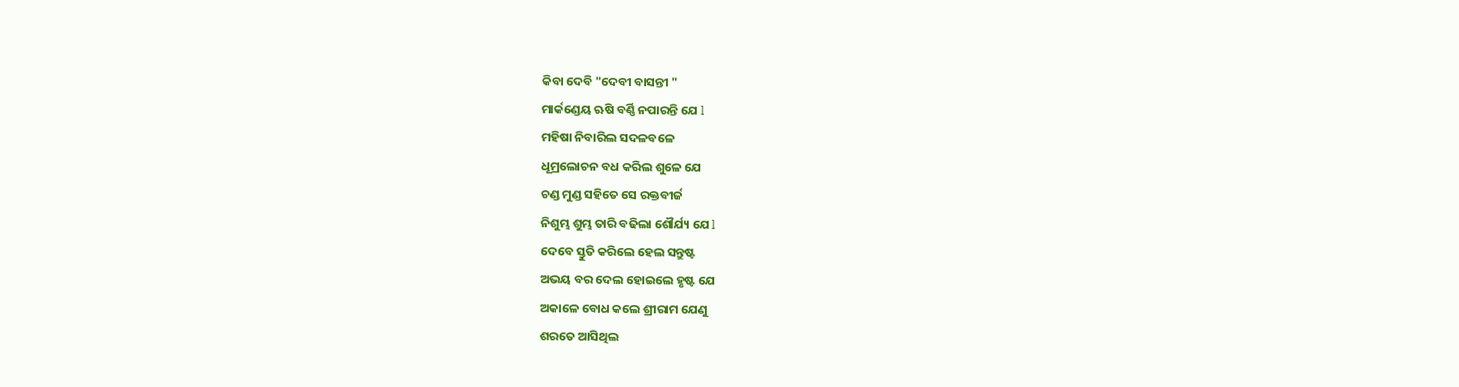କିବା ଦେବି "ଦେବୀ ବାସନ୍ତୀ "
ମାର୍କଣ୍ଡେୟ ଋଷି ବର୍ଣ୍ଣି ନପାରନ୍ତି ଯେ l
ମହିଷା ନିବାରିଲ ସଦଳବଳେ
ଧୂମ୍ରଲୋଚନ ବଧ କରିଲ ଶୁଳେ ଯେ
ଚଣ୍ଡ ମୁଣ୍ଡ ସହିତେ ସେ ରକ୍ତବୀର୍ଜ
ନିଶୁମ୍ଭ ଶୁମ୍ଭ ତାରି ବଢିଲା ଶୌର୍ଯ୍ୟ ଯେ l
ଦେବେ ସ୍ତୁତି କରିଲେ ହେଲ ସନ୍ତୁଷ୍ଟ
ଅଭୟ ବର ଦେଲ ହୋଇଲେ ହୃଷ୍ଟ ଯେ
ଅକାଳେ ବୋଧ କଲେ ଶ୍ରୀରାମ ଯେଣୁ
ଶରତେ ଆସିଥିଲ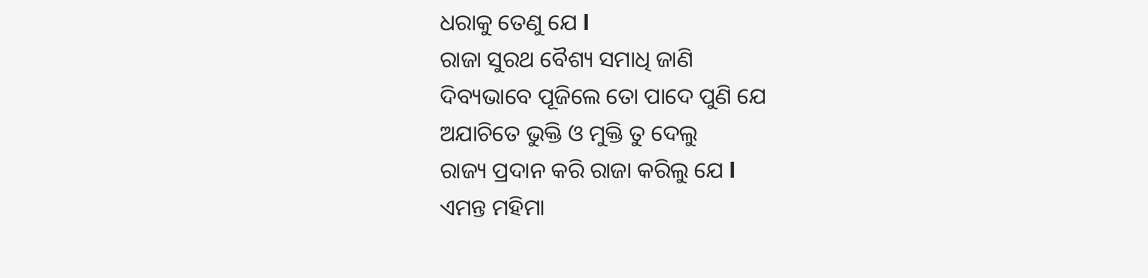ଧରାକୁ ତେଣୁ ଯେ l
ରାଜା ସୁରଥ ବୈଶ୍ୟ ସମାଧି ଜାଣି
ଦିବ୍ୟଭାବେ ପୂଜିଲେ ତୋ ପାଦେ ପୁଣି ଯେ
ଅଯାଚିତେ ଭୁକ୍ତି ଓ ମୁକ୍ତି ତୁ ଦେଲୁ
ରାଜ୍ୟ ପ୍ରଦାନ କରି ରାଜା କରିଲୁ ଯେ l
ଏମନ୍ତ ମହିମା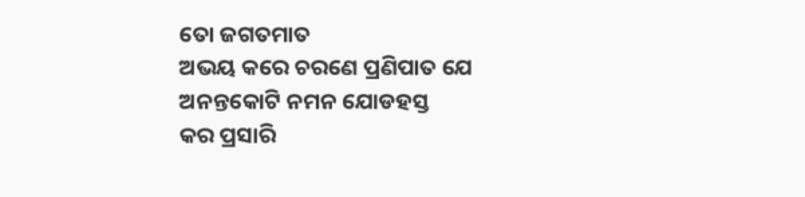ତୋ ଜଗତମାତ
ଅଭୟ କରେ ଚରଣେ ପ୍ରଣିପାତ ଯେ
ଅନନ୍ତକୋଟି ନମନ ଯୋଡହସ୍ତ
କର ପ୍ରସାରି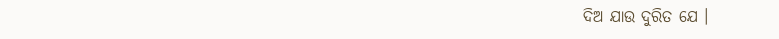ଦିଅ ଯାଉ ଦୁରିତ ଯେ ।